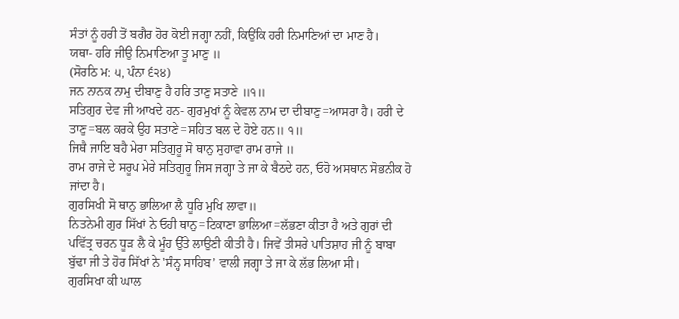ਸੰਤਾਂ ਨੂੰ ਹਰੀ ਤੋਂ ਬਗੈਰ ਹੋਰ ਕੋਈ ਜਗ੍ਹਾ ਨਹੀਂ, ਕਿਉਂਕਿ ਹਰੀ ਨਿਮਾਣਿਆਂ ਦਾ ਮਾਣ ਹੈ।
ਯਥਾ- ਹਰਿ ਜੀਉ ਨਿਮਾਣਿਆ ਤੂ ਮਾਣੁ ॥
(ਸੋਰਠਿ ਮ: ੫, ਪੰਨਾ ੬੨੪)
ਜਨ ਨਾਨਕ ਨਾਮੁ ਦੀਬਾਣੁ ਹੈ ਹਰਿ ਤਾਣੁ ਸਤਾਣੇ ॥੧॥
ਸਤਿਗੁਰ ਦੇਵ ਜੀ ਆਖਦੇ ਹਨ- ਗੁਰਮੁਖਾਂ ਨੂੰ ਕੇਵਲ ਨਾਮ ਦਾ ਦੀਬਾਣੁ=ਆਸਰਾ ਹੈ। ਹਰੀ ਦੇ ਤਾਣੁ=ਬਲ ਕਰਕੇ ਉਹ ਸਤਾਣੇ=ਸਹਿਤ ਬਲ ਦੇ ਹੋਏ ਹਨ॥ ੧॥
ਜਿਥੈ ਜਾਇ ਬਹੈ ਮੇਰਾ ਸਤਿਗੁਰੂ ਸੋ ਥਾਨੁ ਸੁਹਾਵਾ ਰਾਮ ਰਾਜੇ ॥
ਰਾਮ ਰਾਜੇ ਦੇ ਸਰੂਪ ਮੇਰੇ ਸਤਿਗੁਰੂ ਜਿਸ ਜਗ੍ਹਾ ਤੇ ਜਾ ਕੇ ਬੈਠਦੇ ਹਨ, ਓਹੋ ਅਸਥਾਨ ਸੋਭਨੀਕ ਹੋ ਜਾਂਦਾ ਹੈ।
ਗੁਰਸਿਖੀ ਸੋ ਥਾਨੁ ਭਾਲਿਆ ਲੈ ਧੂਰਿ ਮੁਖਿ ਲਾਵਾ॥
ਨਿਤਨੇਮੀ ਗੁਰ ਸਿੱਖਾਂ ਨੇ ਓਹੀ ਥਾਨੁ=ਟਿਕਾਣਾ ਭਾਲਿਆ=ਲੱਭਣਾ ਕੀਤਾ ਹੈ ਅਤੇ ਗੁਰਾਂ ਦੀ ਪਵਿੱਤ੍ਰ ਚਰਨ ਧੂੜ ਲੈ ਕੇ ਮੂੰਹ ਉੱਤੇ ਲਾਉਣੀ ਕੀਤੀ ਹੈ। ਜਿਵੇਂ ਤੀਸਰੇ ਪਾਤਿਸ਼ਾਹ ਜੀ ਨੂੰ ਬਾਬਾ ਬੁੱਢਾ ਜੀ ਤੇ ਹੋਰ ਸਿੱਖਾਂ ਨੇ 'ਸੰਨ੍ਹ ਸਾਹਿਬ’ ਵਾਲੀ ਜਗ੍ਹਾ ਤੇ ਜਾ ਕੇ ਲੱਭ ਲਿਆ ਸੀ।
ਗੁਰਸਿਖਾ ਕੀ ਘਾਲ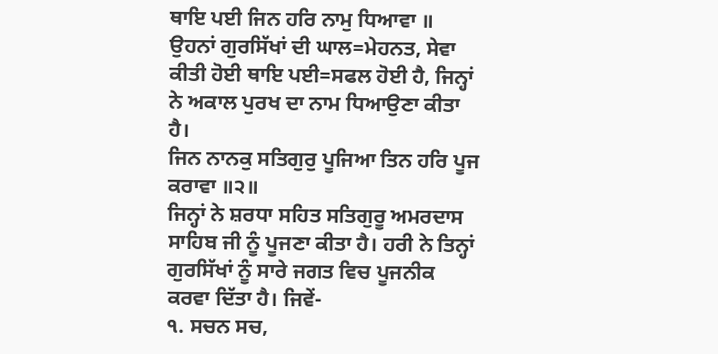ਥਾਇ ਪਈ ਜਿਨ ਹਰਿ ਨਾਮੁ ਧਿਆਵਾ ॥
ਉਹਨਾਂ ਗੁਰਸਿੱਖਾਂ ਦੀ ਘਾਲ=ਮੇਹਨਤ, ਸੇਵਾ ਕੀਤੀ ਹੋਈ ਥਾਇ ਪਈ=ਸਫਲ ਹੋਈ ਹੈ, ਜਿਨ੍ਹਾਂ ਨੇ ਅਕਾਲ ਪੁਰਖ ਦਾ ਨਾਮ ਧਿਆਉਣਾ ਕੀਤਾ ਹੈ।
ਜਿਨ ਨਾਨਕੁ ਸਤਿਗੁਰੁ ਪੂਜਿਆ ਤਿਨ ਹਰਿ ਪੂਜ ਕਰਾਵਾ ॥੨॥
ਜਿਨ੍ਹਾਂ ਨੇ ਸ਼ਰਧਾ ਸਹਿਤ ਸਤਿਗੁਰੂ ਅਮਰਦਾਸ ਸਾਹਿਬ ਜੀ ਨੂੰ ਪੂਜਣਾ ਕੀਤਾ ਹੈ। ਹਰੀ ਨੇ ਤਿਨ੍ਹਾਂ ਗੁਰਸਿੱਖਾਂ ਨੂੰ ਸਾਰੇ ਜਗਤ ਵਿਚ ਪੂਜਨੀਕ ਕਰਵਾ ਦਿੱਤਾ ਹੈ। ਜਿਵੇਂ-
੧. ਸਚਨ ਸਚ,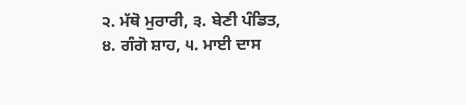੨. ਮੱਥੋ ਮੁਰਾਰੀ, ੩. ਬੇਣੀ ਪੰਡਿਤ,
੪. ਗੰਗੋ ਸ਼ਾਹ, ੫. ਮਾਈ ਦਾਸ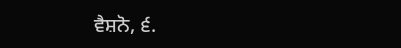ਵੈਸ਼ਨੋ, ੬.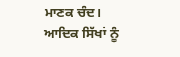ਮਾਣਕ ਚੰਦ।
ਆਦਿਕ ਸਿੱਖਾਂ ਨੂੰ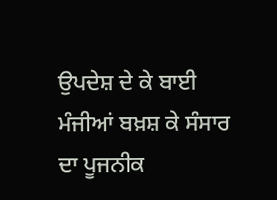ਉਪਦੇਸ਼ ਦੇ ਕੇ ਬਾਈ ਮੰਜੀਆਂ ਬਖ਼ਸ਼ ਕੇ ਸੰਸਾਰ ਦਾ ਪੂਜਨੀਕ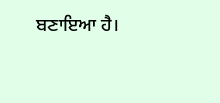ਬਣਾਇਆ ਹੈ।